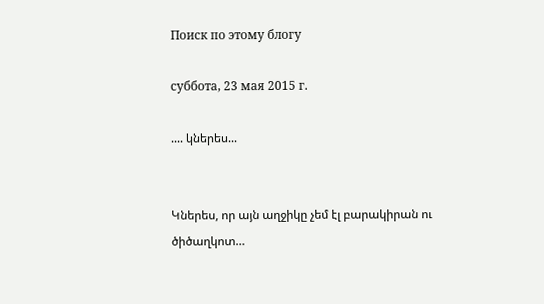Поиск по этому блогу

суббота, 23 мая 2015 г.

.... կներես...


Կներես, որ այն աղջիկը չեմ էլ բարակիրան ու ծիծաղկոտ…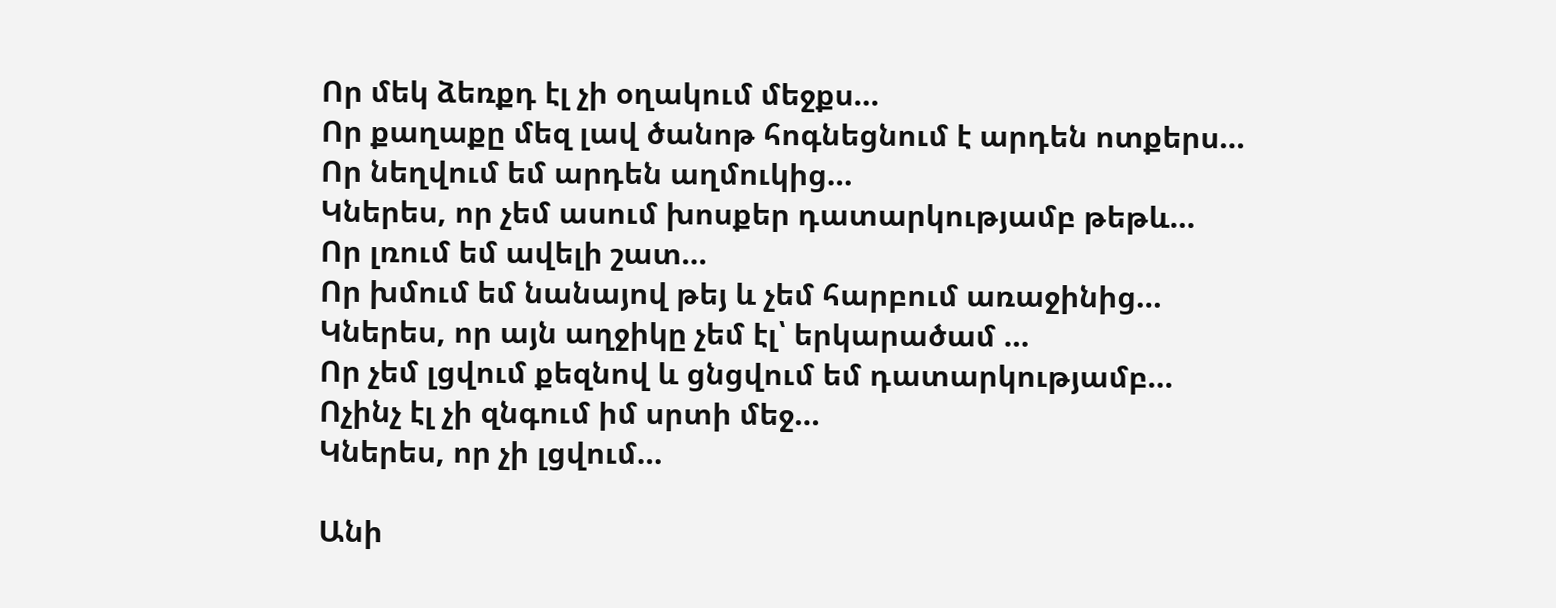Որ մեկ ձեռքդ էլ չի օղակում մեջքս…
Որ քաղաքը մեզ լավ ծանոթ հոգնեցնում է արդեն ոտքերս…
Որ նեղվում եմ արդեն աղմուկից…
Կներես, որ չեմ ասում խոսքեր դատարկությամբ թեթև…
Որ լռում եմ ավելի շատ…
Որ խմում եմ նանայով թեյ և չեմ հարբում առաջինից…
Կներես, որ այն աղջիկը չեմ էլ՝ երկարածամ …
Որ չեմ լցվում քեզնով և ցնցվում եմ դատարկությամբ…
Ոչինչ էլ չի զնգում իմ սրտի մեջ…
Կներես, որ չի լցվում…

Անի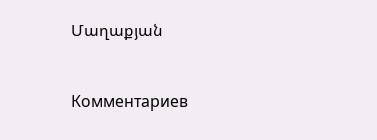Մաղաքյան


Комментариев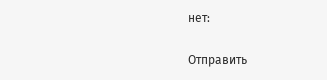нет:

Отправить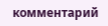комментарий